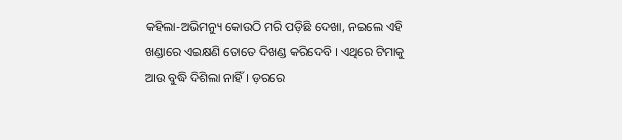କହିଲା-ଅଭିମନ୍ୟୁ କୋଉଠି ମରି ପଡ଼ିଛି ଦେଖା, ନଇଲେ ଏହି ଖଣ୍ଡାରେ ଏଇକ୍ଷଣି ତୋତେ ଦିଖଣ୍ଡ କରିଦେବି । ଏଥିରେ ଟିମାକୁ ଆଉ ବୁଦ୍ଧି ଦିଶିଲା ନାହିଁ । ଡ଼ରରେ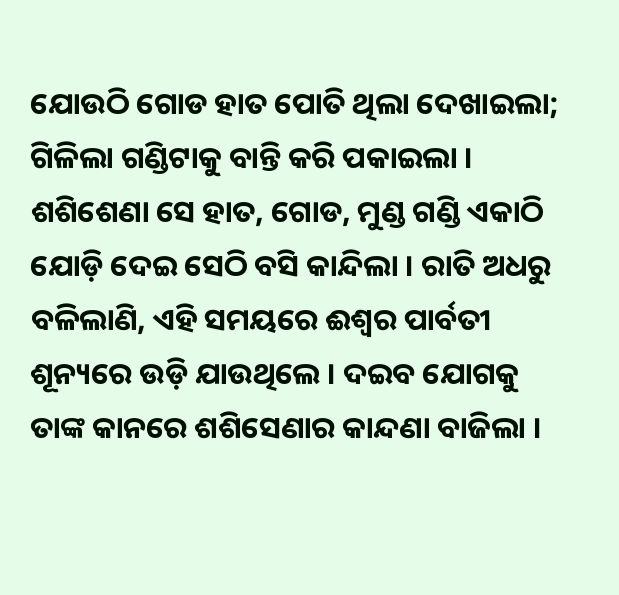ଯୋଉଠି ଗୋଡ ହାତ ପୋତି ଥିଲା ଦେଖାଇଲା; ଗିଳିଲା ଗଣ୍ଡିଟାକୁ ବାନ୍ତି କରି ପକାଇଲା । ଶଶିଶେଣା ସେ ହାତ, ଗୋଡ, ମୁଣ୍ଡ ଗଣ୍ଡି ଏକାଠି ଯୋଡ଼ି ଦେଇ ସେଠି ବସି କାନ୍ଦିଲା । ରାତି ଅଧରୁ ବଳିଲାଣି, ଏହି ସମୟରେ ଈଶ୍ୱର ପାର୍ବତୀ ଶୂନ୍ୟରେ ଉଡ଼ି ଯାଉଥିଲେ । ଦଇବ ଯୋଗକୁ ତାଙ୍କ କାନରେ ଶଶିସେଣାର କାନ୍ଦଣା ବାଜିଲା ।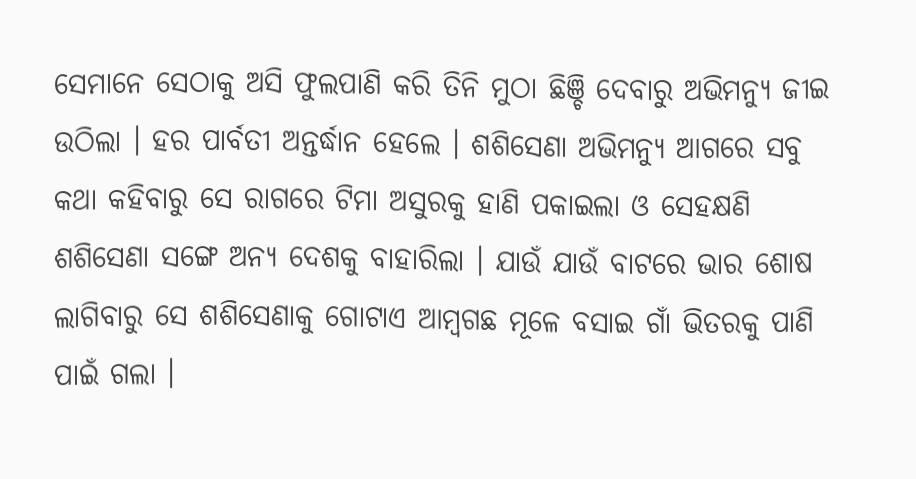ସେମାନେ ସେଠାକୁ ଅସି ଫୁଲପାଣି କରି ତିନି ମୁଠା ଛିଞ୍ଚି ଦେବାରୁ ଅଭିମନ୍ୟୁ ଜୀଇ ଉଠିଲା । ହର ପାର୍ବତୀ ଅନ୍ତର୍ଦ୍ଧାନ ହେଲେ । ଶଶିସେଣା ଅଭିମନ୍ୟୁ ଆଗରେ ସବୁ କଥା କହିବାରୁ ସେ ରାଗରେ ଟିମା ଅସୁରକୁ ହାଣି ପକାଇଲା ଓ ସେହକ୍ଷଣି ଶଶିସେଣା ସଙ୍ଗେ ଅନ୍ୟ ଦେଶକୁ ବାହାରିଲା । ଯାଉଁ ଯାଉଁ ବାଟରେ ଭାର ଶୋଷ ଲାଗିବାରୁ ସେ ଶଶିସେଣାକୁ ଗୋଟାଏ ଆମ୍ବଗଛ ମୂଳେ ବସାଇ ଗାଁ ଭିତରକୁ ପାଣି ପାଇଁ ଗଲା ।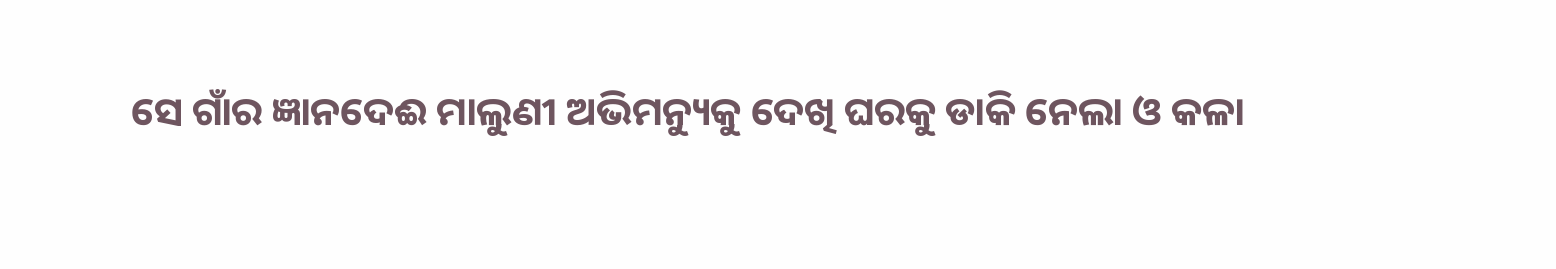ସେ ଗାଁର ଜ୍ଞାନଦେଈ ମାଲୁଣୀ ଅଭିମନ୍ୟୁକୁ ଦେଖି ଘରକୁ ଡାକି ନେଲା ଓ କଳା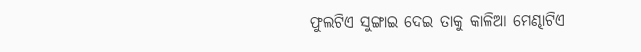ଫୁଲଟିଏ ସୁଙ୍ଗାଇ ଦେଇ ତାକୁ କାଳିଆ ମେଣ୍ଢାଟିଏ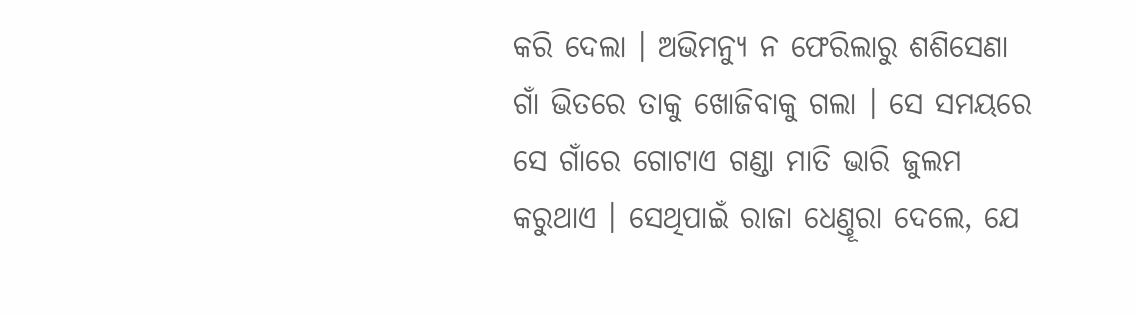କରି ଦେଲା । ଅଭିମନ୍ୟୁ ନ ଫେରିଲାରୁ ଶଶିସେଣା ଗାଁ ଭିତରେ ତାକୁ ଖୋଜିବାକୁ ଗଲା । ସେ ସମୟରେ ସେ ଗାଁରେ ଗୋଟାଏ ଗଣ୍ଡା ମାତି ଭାରି ଜୁଲମ କରୁଥାଏ । ସେଥିପାଇଁ ରାଜା ଧେଣ୍ତୂରା ଦେଲେ, ଯେ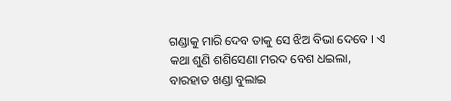ଗଣ୍ଡାକୁ ମାରି ଦେବ ତାକୁ ସେ ଝିଅ ବିଭା ଦେବେ । ଏ କଥା ଶୁଣି ଶଶିସେଣା ମରଦ ବେଶ ଧଇଲା, ବାରହାତ ଖଣ୍ଡା ବୁଲାଇ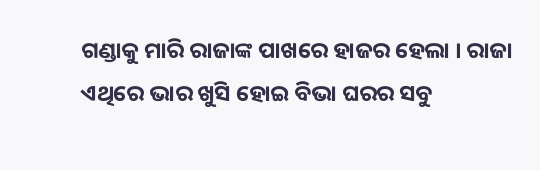ଗଣ୍ଡାକୁ ମାରି ରାଜାଙ୍କ ପାଖରେ ହାଜର ହେଲା । ରାଜା ଏଥିରେ ଭାର ଖୁସି ହୋଇ ବିଭା ଘରର ସବୁ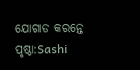ଯୋଗାଡ କରନ୍ତେ
ପୃଷ୍ଠା:Sashi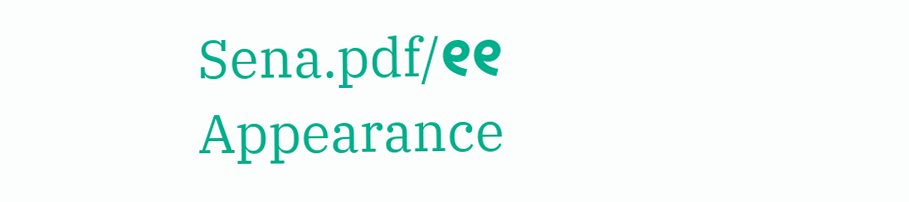Sena.pdf/୧୧
Appearance